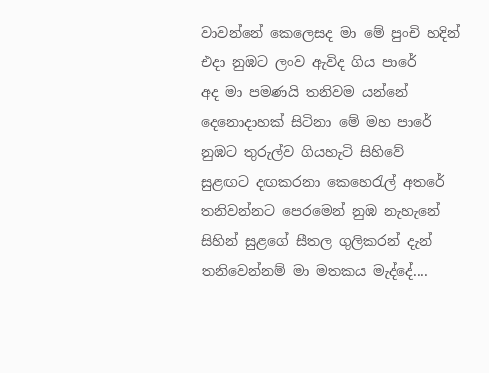වාවන්නේ කෙලෙසද මා මේ පුංචි හදින්
එදා නුඹට ලංව ඇවිද ගිය පාරේ
අද මා පමණයි තනිවම යන්නේ
දෙනොදාහක් සිටිනා මේ මහ පාරේ
නුඹට තුරුල්ව ගියහැටි සිහිවේ
සුළඟට දඟකරනා කෙහෙරැල් අතරේ
තනිවන්නට පෙරමෙන් නුඹ නැහැනේ
සිහින් සුළගේ සීතල ගුලිකරන් දැන්
තනිවෙන්නම් මා මතකය මැද්දේ....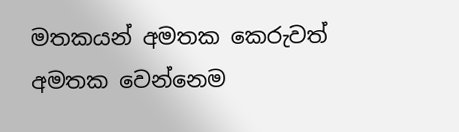මතකයන් අමතක කෙරුවත් අමතක වෙන්නෙම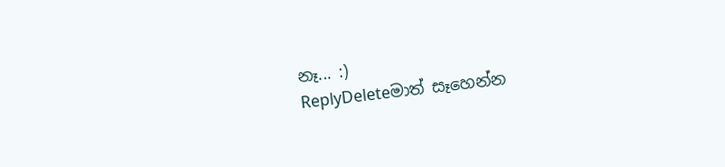නෑ... :)
ReplyDeleteමාත් සෑහෙන්න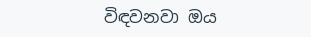විඳවනවා ඔය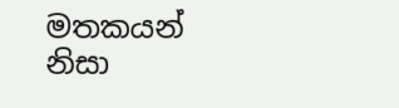මතකයන් නිසා